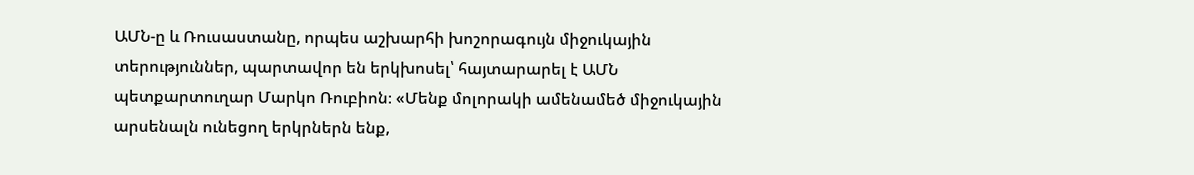ԱՄՆ-ը և Ռուսաստանը, որպես աշխարհի խոշորագույն միջուկային տերություններ, պարտավոր են երկխոսել՝ հայտարարել է ԱՄՆ պետքարտուղար Մարկո Ռուբիոն։ «Մենք մոլորակի ամենամեծ միջուկային արսենալն ունեցող երկրներն ենք,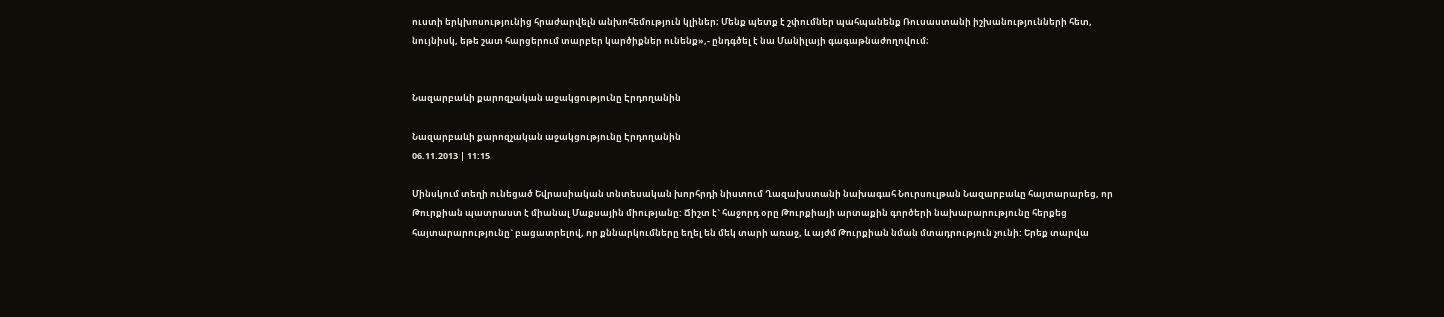ուստի երկխոսությունից հրաժարվելն անխոհեմություն կլիներ։ Մենք պետք է շփումներ պահպանենք Ռուսաստանի իշխանությունների հետ, նույնիսկ, եթե շատ հարցերում տարբեր կարծիքներ ունենք»,- ընդգծել է նա Մանիլայի գագաթնաժողովում։


Նազարբաևի քարոզչական աջակցությունը Էրդողանին

Նազարբաևի քարոզչական աջակցությունը Էրդողանին
06.11.2013 | 11:15

Մինսկում տեղի ունեցած Եվրասիական տնտեսական խորհրդի նիստում Ղազախստանի նախագահ Նուրսուլթան Նազարբաևը հայտարարեց, որ Թուրքիան պատրաստ է միանալ Մաքսային միությանը: Ճիշտ է` հաջորդ օրը Թուրքիայի արտաքին գործերի նախարարությունը հերքեց հայտարարությունը` բացատրելով, որ քննարկումները եղել են մեկ տարի առաջ, և այժմ Թուրքիան նման մտադրություն չունի: Երեք տարվա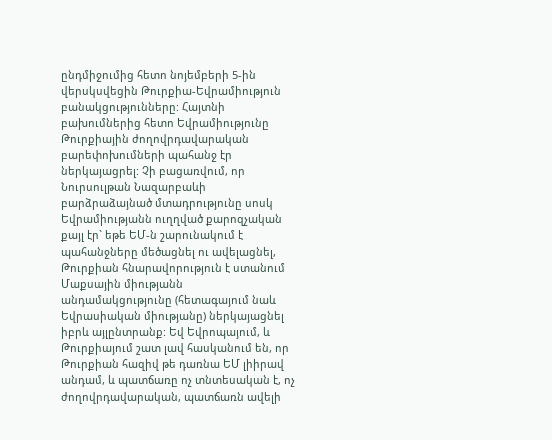ընդմիջումից հետո նոյեմբերի 5-ին վերսկսվեցին Թուրքիա-Եվրամիություն բանակցությունները: Հայտնի բախումներից հետո Եվրամիությունը Թուրքիային ժողովրդավարական բարեփոխումների պահանջ էր ներկայացրել: Չի բացառվում, որ Նուրսուլթան Նազարբաևի բարձրաձայնած մտադրությունը սոսկ Եվրամիությանն ուղղված քարոզչական քայլ էր` եթե ԵՄ-ն շարունակում է պահանջները մեծացնել ու ավելացնել, Թուրքիան հնարավորություն է ստանում Մաքսային միությանն անդամակցությունը (հետագայում նաև Եվրասիական միությանը) ներկայացնել իբրև այլընտրանք: Եվ Եվրոպայում, և Թուրքիայում շատ լավ հասկանում են, որ Թուրքիան հազիվ թե դառնա ԵՄ լիիրավ անդամ, և պատճառը ոչ տնտեսական է, ոչ ժողովրդավարական, պատճառն ավելի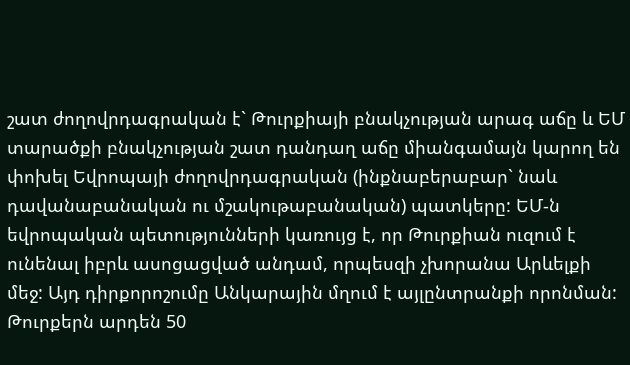շատ ժողովրդագրական է` Թուրքիայի բնակչության արագ աճը և ԵՄ տարածքի բնակչության շատ դանդաղ աճը միանգամայն կարող են փոխել Եվրոպայի ժողովրդագրական (ինքնաբերաբար` նաև դավանաբանական ու մշակութաբանական) պատկերը: ԵՄ-ն եվրոպական պետությունների կառույց է, որ Թուրքիան ուզում է ունենալ իբրև ասոցացված անդամ, որպեսզի չխորանա Արևելքի մեջ: Այդ դիրքորոշումը Անկարային մղում է այլընտրանքի որոնման: Թուրքերն արդեն 50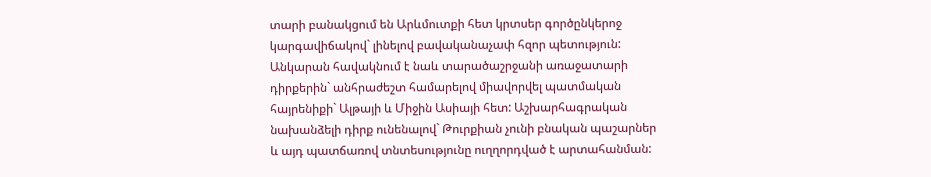տարի բանակցում են Արևմուտքի հետ կրտսեր գործընկերոջ կարգավիճակով` լինելով բավականաչափ հզոր պետություն: Անկարան հավակնում է նաև տարածաշրջանի առաջատարի դիրքերին` անհրաժեշտ համարելով միավորվել պատմական հայրենիքի` Ալթայի և Միջին Ասիայի հետ: Աշխարհագրական նախանձելի դիրք ունենալով` Թուրքիան չունի բնական պաշարներ և այդ պատճառով տնտեսությունը ուղղորդված է արտահանման: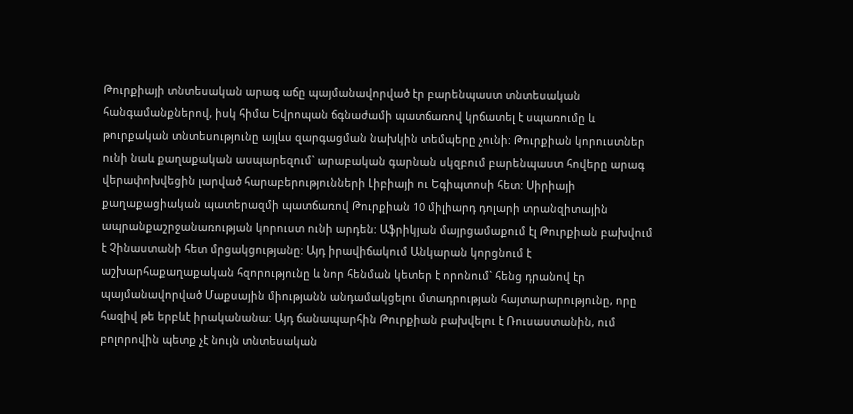Թուրքիայի տնտեսական արագ աճը պայմանավորված էր բարենպաստ տնտեսական հանգամանքներով, իսկ հիմա Եվրոպան ճգնաժամի պատճառով կրճատել է սպառումը և թուրքական տնտեսությունը այլևս զարգացման նախկին տեմպերը չունի: Թուրքիան կորուստներ ունի նաև քաղաքական ասպարեզում` արաբական գարնան սկզբում բարենպաստ հովերը արագ վերափոխվեցին լարված հարաբերությունների Լիբիայի ու Եգիպտոսի հետ: Սիրիայի քաղաքացիական պատերազմի պատճառով Թուրքիան 10 միլիարդ դոլարի տրանզիտային ապրանքաշրջանառության կորուստ ունի արդեն: Աֆրիկյան մայրցամաքում էլ Թուրքիան բախվում է Չինաստանի հետ մրցակցությանը: Այդ իրավիճակում Անկարան կորցնում է աշխարհաքաղաքական հզորությունը և նոր հենման կետեր է որոնում` հենց դրանով էր պայմանավորված Մաքսային միությանն անդամակցելու մտադրության հայտարարությունը, որը հազիվ թե երբևէ իրականանա: Այդ ճանապարհին Թուրքիան բախվելու է Ռուսաստանին, ում բոլորովին պետք չէ նույն տնտեսական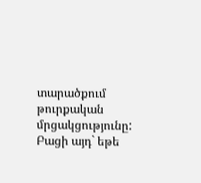տարածքում թուրքական մրցակցությունը: Բացի այդ` եթե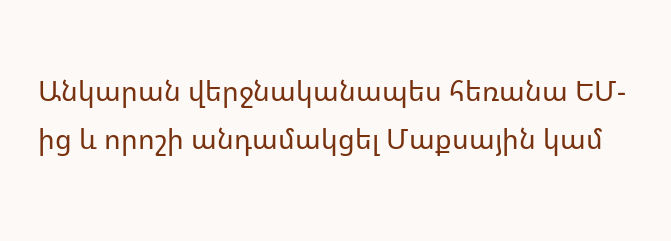Անկարան վերջնականապես հեռանա ԵՄ-ից և որոշի անդամակցել Մաքսային կամ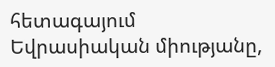հետագայում Եվրասիական միությանը,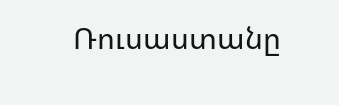Ռուսաստանը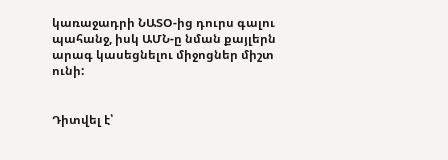կառաջադրի ՆԱՏՕ-ից դուրս գալու պահանջ, իսկ ԱՄՆ-ը նման քայլերն արագ կասեցնելու միջոցներ միշտ ունի:


Դիտվել է՝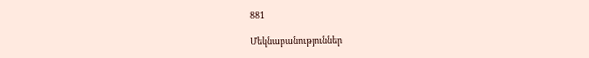881

Մեկնաբանություններ